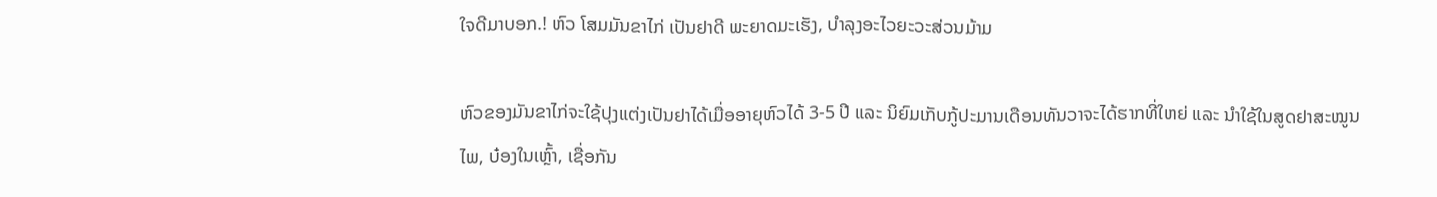ໃຈດີມາບອກ.! ຫົວ ໂສມມັນຂາໄກ່ ເປັນຢາດີ ພະຍາດມະເຮັງ, ບຳລຸງອະໄວຍະວະສ່ວນມ້າມ

ຫົວຂອງມັນຂາໄກ່ຈະໃຊ້ປຸງແຕ່ງເປັນຢາໄດ້ເມື່ອອາຍຸຫົວໄດ້ 3-5 ປີ ແລະ ນິຍົມເກັບກູ້ປະມານເດືອນທັນວາຈະໄດ້ຮາກທີ່ໃຫຍ່ ແລະ ນຳໃຊ້ໃນສູດຢາສະໝູນໄພ, ບ໋ອງໃນເຫຼົ້າ, ເຊື່ອກັນ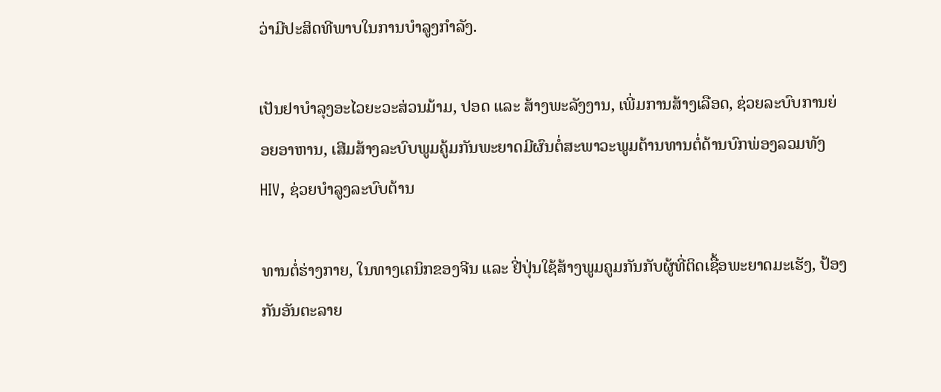ວ່າມີປະສິດທີພາບໃນການບຳລູງກຳລັງ.

ເປັນຢາບຳລຸງອະໄວຍະວະສ່ວນມ້າມ, ປອດ ແລະ ສ້າງພະລັງງານ, ເພີ່ມການສ້າງເລືອດ, ຊ່ວຍລະບົບການຍ່ອຍອາຫານ, ເສີມສ້າງລະບົບພູມຄູ້ມກັນພະຍາດມີຜົນຕໍ່ສະພາວະພູມຕ້ານທານຕໍ່ດ້ານບົກພ່ອງລວມທັງ HIV, ຊ່ວຍບຳລູງລະບົບຕ້ານ

ທານຕໍ່ຮ່າງກາຍ, ໃນທາງເຄນິກຂອງຈີນ ແລະ ຢີ່ປຸ່ນໃຊ້ສ້າງພູມຄູມກັນກັບຜູ້ທີ່ຕິດເຊື້ອພະຍາດມະເຮັງ, ປ້ອງກັນອັນຕະລາຍ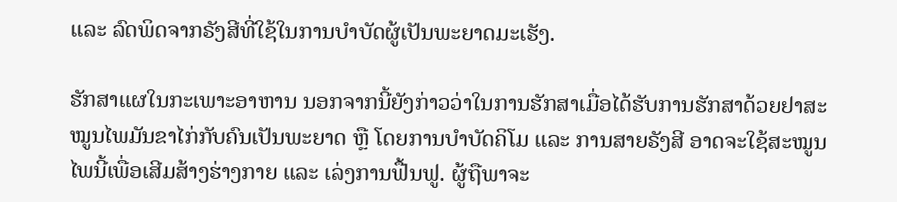ແລະ ລົດພິດຈາກຣັງສີທີ່ໃຊ້ໃນການບຳບັດຜູ້ເປັນພະຍາດມະເຮັງ.

ຮັກສາແຜໃນກະເພາະອາຫານ ນອກຈາກນີ້ຍັງກ່າວວ່າໃນການຮັກສາເມື່ອໄດ້ຮັບການຮັກສາດ້ວຍຢາສະໝູນໄພມັນຂາໄກ່ກັບຄົນເປັນພະຍາດ ຫຼື ໂດຍການບຳບັດຄິໂມ ແລະ ການສາຍຣັງສີ ອາດຈະໃຊ້ສະໝູນໄພນີ້ເພື່ອເສີມສ້າງຮ່າງກາຍ ແລະ ເລ່ງການຟື້ນຟູ. ຜູ້ຖືພາຈະ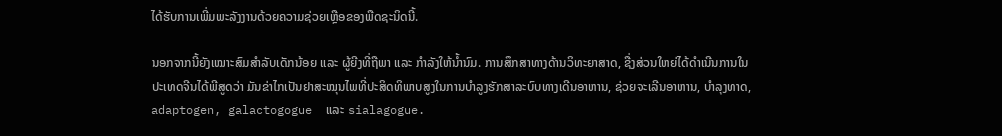ໄດ້ຮັບການເພີ່ມພະລັງງານດ້ວຍຄວາມຊ່ວຍເຫຼືອຂອງພືດຊະນິດນີ້.

ນອກຈາກນີ້ຍັງເໝາະສົມສຳລັບເດັກນ້ອຍ ແລະ ຜູ້ຍີງທີ່ຖືພາ ແລະ ກຳລັງໃຫ້ນ້ຳນົມ. ການສຶກສາທາງດ້ານວິທະຍາສາດ, ຊື່ງສ່ວນໃຫຍ່ໄດ້ດຳເນີນການໃນປະເທດຈີນໄດ້ພີສູດວ່າ ມັນຂ່າໄກເປັນຢາສະໝຸນໄພທີ່ປະສິດທິພາບສູງໃນການບຳລູງຮັກສາລະບົບທາງເດີນອາຫານ, ຊ່ວຍຈະເລີນອາຫານ, ບຳລຸງທາດ,  adaptogen, galactogogue  ແລະ sialagogue.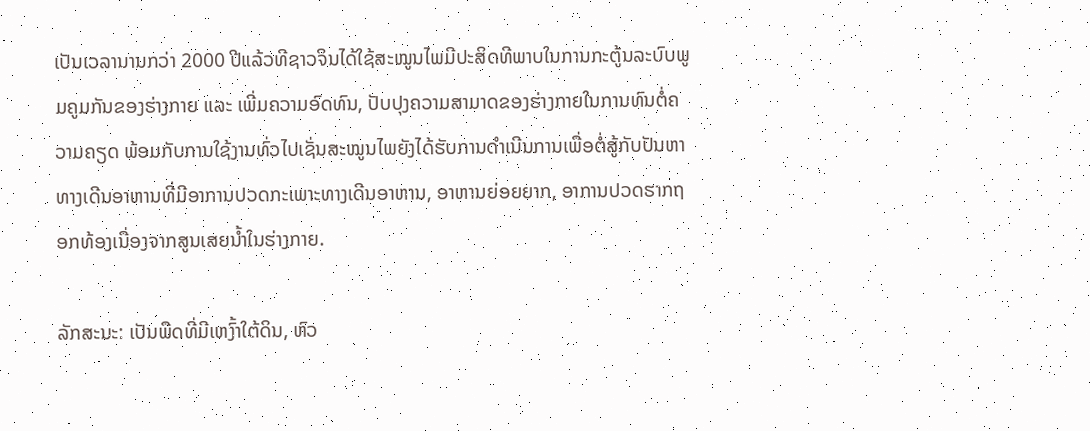ເປັນເວລານານກວ່າ 2000 ປີແລ້ວທີຊາວຈິນໄດ້ໃຊ້ສະໝູນໄພມີປະສິດທີພາບໃນການກະຕູ້ນລະບົບພູມຄູມກັນຂອງຮ່າງກາຍ ແລະ ເພີ່ມຄວາມອົດທົນ, ປັບປຸງຄວາມສາມາດຂອງຮ່າງກາຍໃນການທົນຕໍ່ຄວາມຄຽດ ພ້ອມກັບການໃຊ້ງານທົ່ວໄປເຊັ່ນສະໝູນໄພຍັງໄດ້ຮັບການດຳເນີນການເພື່ອຕໍ່ສູ້ກັບປັນຫາທາງເດີນອາຫານທີ່ມີອາການປວດກະເພາະທາງເດີນອາຫານ, ອາຫານຍ່ອຍຍາກ, ອາການປວດຮາກຖອກທ້ອງເນື່ອງຈາກສູນເສຍນ້ຳໃນຮ່າງກາຍ.

ລັກສະນະ: ເປັນພືດທີ່ມີເຫງົ້າໃຕ້ດິນ, ຫົວ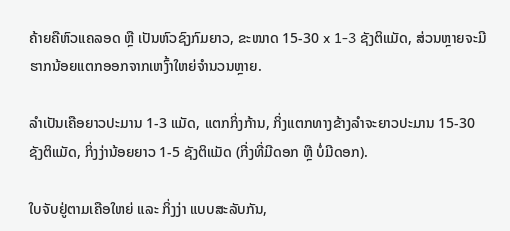ຄ້າຍຄືຫົວແຄລອດ ຫຼື ເປັນຫົວຊົງກົມຍາວ, ຂະໜາດ 15-30 x 1-3 ຊັງຕິແມັດ, ສ່ວນຫຼາຍຈະມີຮາກນ້ອຍແຕກອອກຈາກເຫງົ້າໃຫຍ່ຈໍານວນຫຼາຍ.

ລໍາເປັນເຄືອຍາວປະມານ 1-3 ແມັດ, ແຕກກິ່ງກ້ານ, ກິ່ງແຕກທາງຂ້າງລຳຈະຍາວປະມານ 15-30 ຊັງຕິແມັດ, ກິ່ງງ່ານ້ອຍຍາວ 1-5 ຊັງຕິແມັດ (ກີ່ງທີ່ມີດອກ ຫຼື ບໍ່ມີດອກ).

ໃບຈັບຢູ່ຕາມເຄືອໃຫຍ່ ແລະ ກິ່ງງ່າ ແບບສະລັບກັນ,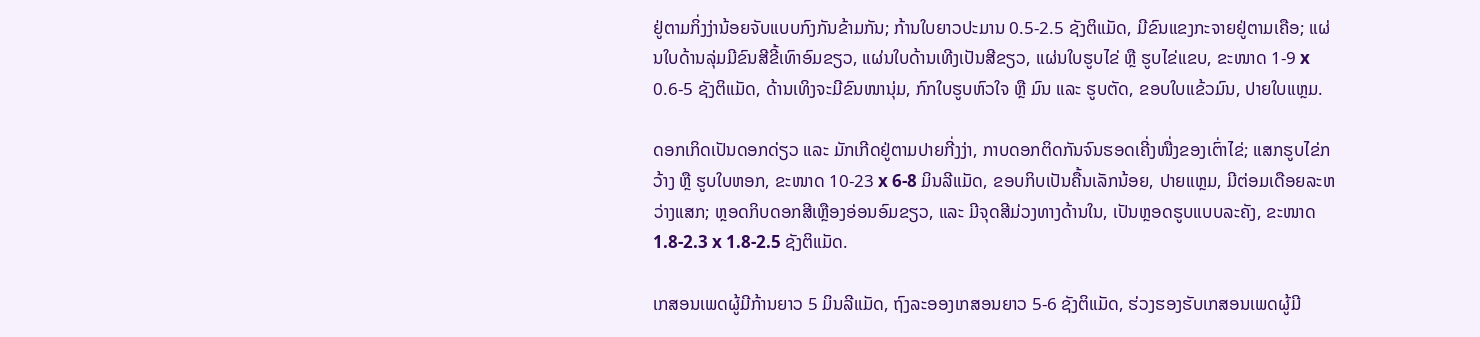ຢູ່ຕາມກິ່ງງ່ານ້ອຍຈັບແບບກົງກັນຂ້າມກັນ; ກ້ານໃບຍາວປະມານ 0.5-2.5 ຊັງຕິແມັດ, ມີຂົນແຂງກະຈາຍຢູ່ຕາມເຄືອ; ແຜ່ນໃບດ້ານລຸ່ມມີຂົນສີຂີ້ເທົາອົມຂຽວ, ແຜ່ນໃບດ້ານເທີງເປັນສີຂຽວ, ແຜ່ນໃບຮູບໄຂ່ ຫຼື ຮູບໄຂ່ແຂບ, ຂະໜາດ 1-9 x 0.6-5 ຊັງຕິແມັດ, ດ້ານເທິງຈະມີຂົນໜານຸ່ມ, ກົກໃບຮູບຫົວໃຈ ຫຼື ມົນ ແລະ ຮູບຕັດ, ຂອບໃບແຂ້ວມົນ, ປາຍໃບແຫຼມ.

ດອກເກິດເປັນດອກດ່ຽວ ແລະ ມັກເກີດຢູ່ຕາມປາຍກີ່ງງ່າ, ກາບດອກຕິດກັນຈົນຮອດເຄີ່ງໜື່ງຂອງເຕົ່າໄຂ່; ແສກຮູບໄຂ່ກວ້າງ ຫຼື ຮູບໃບຫອກ, ຂະໜາດ 10-23 x 6-8 ມິນລີແມັດ, ຂອບກິບເປັນຄື້ນເລັກນ້ອຍ, ປາຍແຫຼມ, ມີຕ່ອມເດືອຍລະຫວ່າງແສກ; ຫຼອດກິບດອກສີເຫຼືອງອ່ອນອົມຂຽວ, ແລະ ມີຈຸດສີມ່ວງທາງດ້ານໃນ, ເປັນຫຼອດຮູບແບບລະຄັງ, ຂະໜາດ 1.8-2.3 x 1.8-2.5 ຊັງຕິແມັດ.

ເກສອນເພດຜູ້ມີກ້ານຍາວ 5 ມິນລີແມັດ, ຖົງລະອອງເກສອນຍາວ 5-6 ຊັງຕິແມັດ, ຮ່ວງຮອງຮັບເກສອນເພດຜູ້ມີ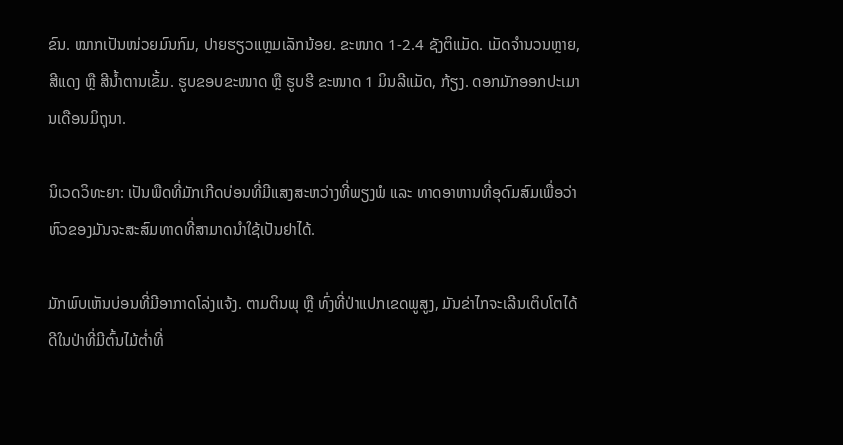ຂົນ. ໝາກເປັນໜ່ວຍມົນກົມ, ປາຍຮຽວແຫຼມເລັກນ້ອຍ. ຂະໜາດ 1-2.4 ຊັງຕິແມັດ. ເມັດຈຳນວນຫຼາຍ, ສີແດງ ຫຼື ສີນ້ຳຕານເຂັ້ມ. ຮູບຂອບຂະໜາດ ຫຼື ຮູບຮີ ຂະໜາດ 1 ມິນລີແມັດ, ກ້ຽງ. ດອກມັກອອກປະເມານເດືອນມິຖຸນາ.

ນິເວດວິທະຍາ: ເປັນພືດທີ່ມັກເກີດບ່ອນທີ່ມີແສງສະຫວ່າງທີ່ພຽງພໍ ແລະ ທາດອາຫານທີ່ອຸດົມສົມເພື່ອວ່າຫົວຂອງມັນຈະສະສົມທາດທີ່ສາມາດນຳໃຊ້ເປັນຢາໄດ້.

ມັກພົບເຫັນບ່ອນທີ່ມີອາກາດໂລ່ງແຈ້ງ. ຕາມຕິນພຸ ຫຼື ທົ່ງທີ່ປ່າແປກເຂດພູສູງ, ມັນຂ່າໄກຈະເລີນເຕິບໂຕໄດ້ດີໃນປ່າທີ່ມີຕົ້ນໄມ້ຕໍ່າທີ່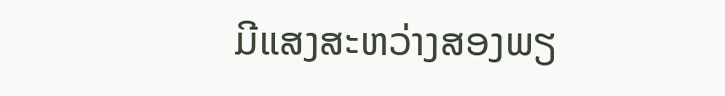ມີແສງສະຫວ່າງສອງພຽ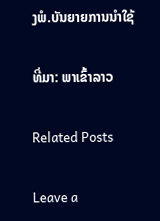ງພໍ.ບັນຍາຍການນຳໃຊ້

ທີ່ມາ: ພາເຂົ້າລາວ

Related Posts

Leave a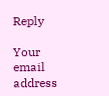Reply

Your email address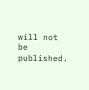will not be published.